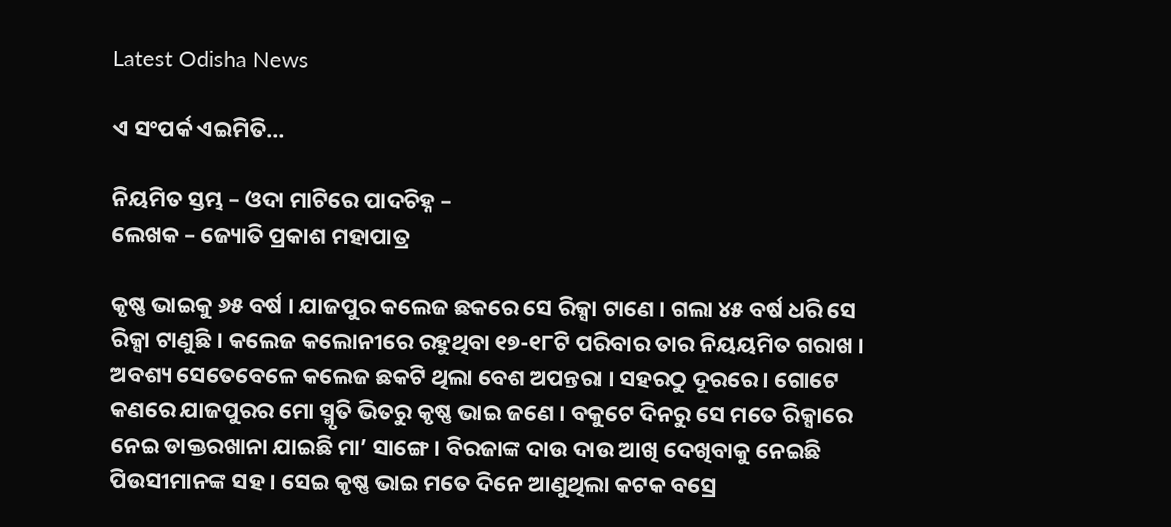Latest Odisha News

ଏ ସଂପର୍କ ଏଇମିତି…

ନିୟମିତ ସ୍ତମ୍ଭ – ଓଦା ମାଟିରେ ପାଦଚିହ୍ନ –
ଲେଖକ – ଜ୍ୟୋତି ପ୍ରକାଶ ମହାପାତ୍ର

କୃଷ୍ଣ ଭାଇକୁ ୬୫ ବର୍ଷ । ଯାଜପୁର କଲେଜ ଛକରେ ସେ ରିକ୍ସା ଟାଣେ । ଗଲା ୪୫ ବର୍ଷ ଧରି ସେ ରିକ୍ସା ଟାଣୁଛି । କଲେଜ କଲୋନୀରେ ରହୁଥିବା ୧୭-୧୮ଟି ପରିବାର ତାର ନିୟୟମିତ ଗରାଖ । ଅବଶ୍ୟ ସେତେବେଳେ କଲେଜ ଛକଟି ଥିଲା ବେଶ ଅପନ୍ତରା । ସହରଠୁ ଦୂରରେ । ଗୋଟେ କଣରେ ଯାଜପୁରର ମୋ ସ୍ମୃତି ଭିତରୁ କୃଷ୍ଣ ଭାଇ ଜଣେ । ବକୁଟେ ଦିନରୁ ସେ ମତେ ରିକ୍ସାରେ ନେଇ ଡାକ୍ତରଖାନା ଯାଇଛି ମା’ ସାଙ୍ଗେ । ବିରଜାଙ୍କ ଦାଉ ଦାଉ ଆଖି ଦେଖିବାକୁ ନେଇଛି ପିଉସୀମାନଙ୍କ ସହ । ସେଇ କୃଷ୍ଣ ଭାଇ ମତେ ଦିନେ ଆଣୁଥିଲା କଟକ ବସ୍ରେ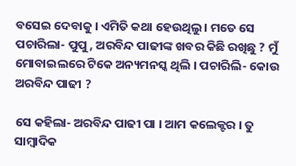ବସେଇ ଦେବାକୁ । ଏମିତି କଥା ହେଉଥିଲୁ । ମତେ ସେ ପଚାରିଲା- ପୁପୁ, ଅରବିନ୍ଦ ପାଢୀଙ୍କ ଖବର କିଛି ରଖିଛୁ ? ମୁଁ ମୋବାଇଲରେ ଟିକେ ଅନ୍ୟମନସ୍କ ଥିଲି । ପଚାରିଲି- କୋଉ ଅରବିନ୍ଦ ପାଢୀ ?

ସେ କହିଲା- ଅରବିନ୍ଦ ପାଢୀ ପା । ଆମ କଲେକ୍ଟର । ତୁ ସାମ୍ବାଦିକ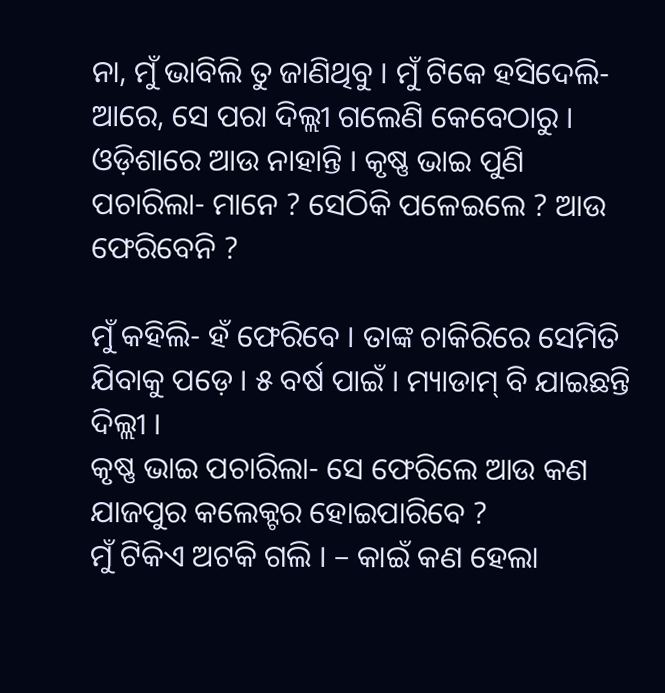ନା, ମୁଁ ଭାବିଲି ତୁ ଜାଣିଥିବୁ । ମୁଁ ଟିକେ ହସିଦେଲି- ଆରେ, ସେ ପରା ଦିଲ୍ଲୀ ଗଲେଣି କେବେଠାରୁ । ଓଡ଼ିଶାରେ ଆଉ ନାହାନ୍ତି । କୃଷ୍ଣ ଭାଇ ପୁଣି ପଚାରିଲା- ମାନେ ? ସେଠିକି ପଳେଇଲେ ? ଆଉ ଫେରିବେନି ?

ମୁଁ କହିଲି- ହଁ ଫେରିବେ । ତାଙ୍କ ଚାକିରିରେ ସେମିତି ଯିବାକୁ ପଡ଼େ । ୫ ବର୍ଷ ପାଇଁ । ମ୍ୟାଡାମ୍ ବି ଯାଇଛନ୍ତି ଦିଲ୍ଲୀ ।
କୃଷ୍ଣ ଭାଇ ପଚାରିଲା- ସେ ଫେରିଲେ ଆଉ କଣ ଯାଜପୁର କଲେକ୍ଟର ହୋଇପାରିବେ ?
ମୁଁ ଟିକିଏ ଅଟକି ଗଲି । – କାଇଁ କଣ ହେଲା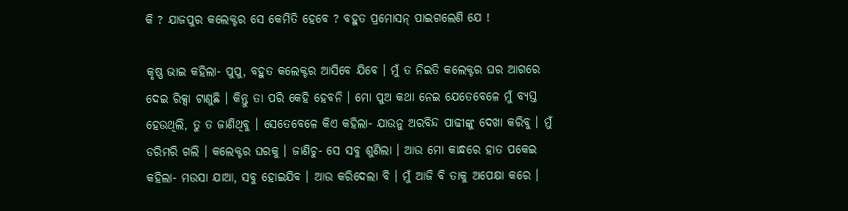କି ? ଯାଜପୁର କଲେକ୍ଟର ସେ କେମିତି ହେବେ ? ବହୁତ ପ୍ରମୋସନ୍ ପାଇଗଲେଣି ଯେ !

କୃଷ୍ଣ ଭାଇ କହିଲା- ପୁପୁ, ବହୁତ କଲେକ୍ଟର ଆସିବେ ଯିବେ । ମୁଁ ତ ନିଇତି କଲେକ୍ଟର ଘର ଆଗରେ ଦେଇ ରିକ୍ସା ଟାଣୁଛି । କିନ୍ତୁ ତା ପରି କେହି ହେବନି । ମୋ ପୁଅ କଥା ନେଇ ଯେତେବେଳେ ମୁଁ ବ୍ୟସ୍ତ ହେଉଥିଲି, ତୁ ତ ଜାଣିଥିବୁ । ସେତେବେଳେ କିଏ କହିଲା- ଯାଉନୁ ଅରବିନ୍ଦ ପାଢୀଙ୍କୁ ଦେଖା କରିବୁ । ମୁଁ ଡରିମରି ଗଲି । କଲେକ୍ଟର ଘରକୁ । ଜାଣିଚୁ- ସେ ସବୁ ଶୁଣିଲା । ଆଉ ମୋ କାନ୍ଧରେ ହାତ ପକେଇ କହିଲା- ମଉସା ଯାଆ, ସବୁ ହୋଇଯିବ । ଆଉ କରିଦେଲା ବି । ମୁଁ ଆଜି ବି ତାକୁ ଅପେକ୍ଷା କରେ ।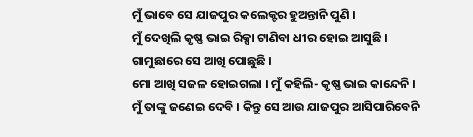ମୁଁ ଭାବେ ସେ ଯାଜପୁର କଲେକ୍ଟର ହୁଅନ୍ତାନି ପୁଣି ।
ମୁଁ ଦେଖିଲି କୃଷ୍ଣ ଭାଇ ରିକ୍ସା ଟାଣିବା ଧୀର ହୋଇ ଆସୁଛି । ଗାମୁଛାରେ ସେ ଆଖି ପୋଛୁଛି ।
ମୋ ଆଖି ସଜଳ ହୋଇଗଲା । ମୁଁ କହିଲି- କୃଷ୍ଣ ଭାଇ କାନ୍ଦେନି । ମୁଁ ତାଙ୍କୁ ଜଣେଇ ଦେବି । କିନ୍ତୁ ସେ ଆଉ ଯାଜପୁର ଆସିପାରିବେନି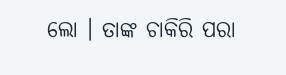ଲୋ । ତାଙ୍କ ଚାକିରି ପରା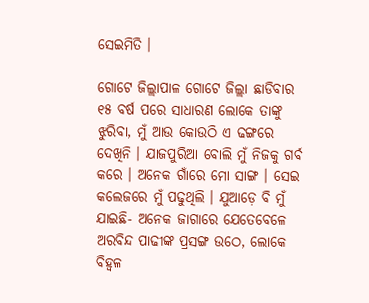ସେଇମିତି ।

ଗୋଟେ ଜିଲ୍ଲାପାଳ ଗୋଟେ ଜିଲ୍ଲା ଛାଡିବାର ୧୫ ବର୍ଷ ପରେ ସାଧାରଣ ଲୋକେ ତାଙ୍କୁ ଝୁରିବା, ମୁଁ ଆଉ କୋଉଠି ଏ ଢଙ୍ଗରେ ଦେଖିନି । ଯାଜପୁରିଆ ବୋଲି ମୁଁ ନିଜକୁ ଗର୍ବ କରେ । ଅନେକ ଗାଁରେ ମୋ ସାଙ୍ଗ । ସେଇ କଲେଜରେ ମୁଁ ପଢୁଥିଲି । ଯୁଆଡ଼େ ବି ମୁଁ ଯାଇଛି- ଅନେକ ଜାଗାରେ ଯେତେବେଳେ ଅରବିନ୍ଦ ପାଢୀଙ୍କ ପ୍ରସଙ୍ଗ ଉଠେ, ଲୋକେ ବିହ୍ୱଳ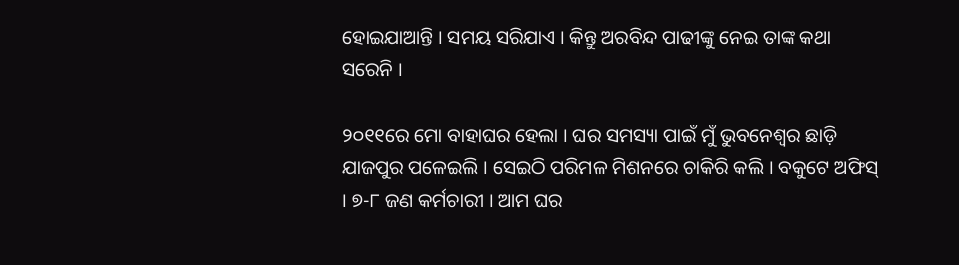ହୋଇଯାଆନ୍ତି । ସମୟ ସରିଯାଏ । କିନ୍ତୁ ଅରବିନ୍ଦ ପାଢୀଙ୍କୁ ନେଇ ତାଙ୍କ କଥା ସରେନି ।

୨୦୧୧ରେ ମୋ ବାହାଘର ହେଲା । ଘର ସମସ୍ୟା ପାଇଁ ମୁଁ ଭୁବନେଶ୍ୱର ଛାଡ଼ି ଯାଜପୁର ପଳେଇଲି । ସେଇଠି ପରିମଳ ମିଶନରେ ଚାକିରି କଲି । ବକୁଟେ ଅଫିସ୍ । ୭-୮ ଜଣ କର୍ମଚାରୀ । ଆମ ଘର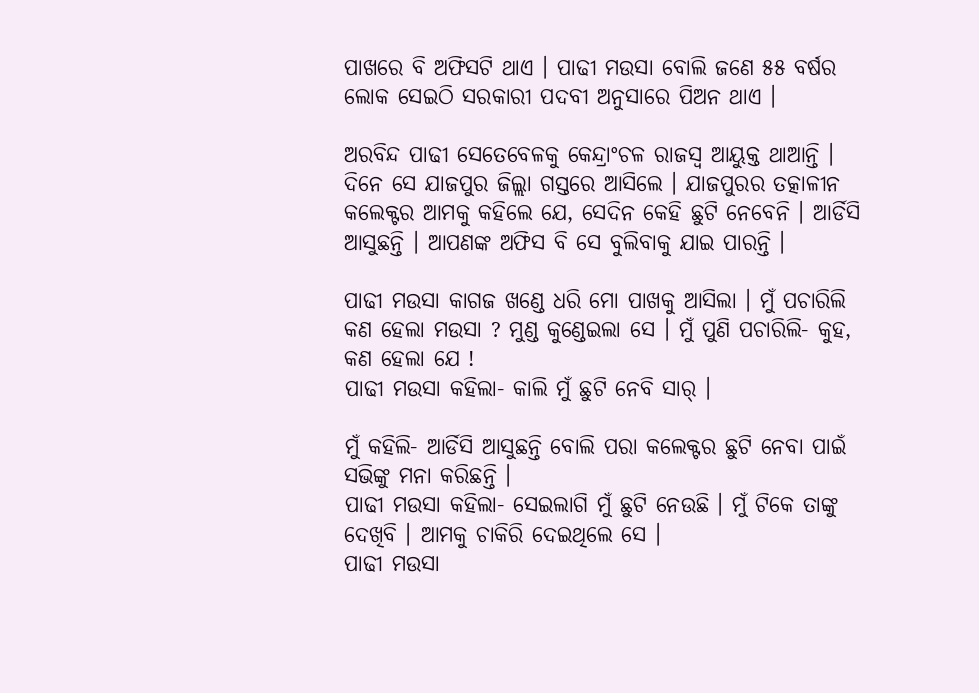ପାଖରେ ବି ଅଫିସଟି ଥାଏ । ପାଢୀ ମଉସା ବୋଲି ଜଣେ ୫୫ ବର୍ଷର ଲୋକ ସେଇଠି ସରକାରୀ ପଦବୀ ଅନୁସାରେ ପିଅନ ଥାଏ ।

ଅରବିନ୍ଦ ପାଢୀ ସେତେବେଳକୁ କେନ୍ଦ୍ରାଂଚଳ ରାଜସ୍ୱ ଆୟୁକ୍ତ ଥାଆନ୍ତି । ଦିନେ ସେ ଯାଜପୁର ଜିଲ୍ଲା ଗସ୍ତରେ ଆସିଲେ । ଯାଜପୁରର ତତ୍କାଳୀନ କଲେକ୍ଟର ଆମକୁ କହିଲେ ଯେ, ସେଦିନ କେହି ଛୁଟି ନେବେନି । ଆର୍ଡିସି ଆସୁଛନ୍ତି । ଆପଣଙ୍କ ଅଫିସ ବି ସେ ବୁଲିବାକୁ ଯାଇ ପାରନ୍ତି ।

ପାଢୀ ମଉସା କାଗଜ ଖଣ୍ଡେ ଧରି ମୋ ପାଖକୁ ଆସିଲା । ମୁଁ ପଚାରିଲି କଣ ହେଲା ମଉସା ? ମୁଣ୍ଡ କୁଣ୍ଡେଇଲା ସେ । ମୁଁ ପୁଣି ପଚାରିଲି- କୁହ, କଣ ହେଲା ଯେ !
ପାଢୀ ମଉସା କହିଲା- କାଲି ମୁଁ ଛୁଟି ନେବି ସାର୍ ।

ମୁଁ କହିଲି- ଆର୍ଡିସି ଆସୁଛନ୍ତି ବୋଲି ପରା କଲେକ୍ଟର ଛୁଟି ନେବା ପାଇଁ ସଭିଙ୍କୁ ମନା କରିଛନ୍ତି ।
ପାଢୀ ମଉସା କହିଲା- ସେଇଲାଗି ମୁଁ ଛୁଟି ନେଉଛି । ମୁଁ ଟିକେ ତାଙ୍କୁ ଦେଖିବି । ଆମକୁ ଚାକିରି ଦେଇଥିଲେ ସେ ।
ପାଢୀ ମଉସା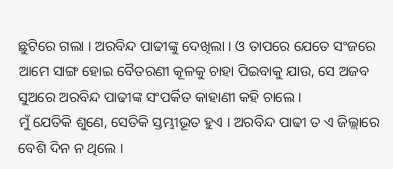ଛୁଟିରେ ଗଲା । ଅରବିନ୍ଦ ପାଢୀଙ୍କୁ ଦେଖିଲା । ଓ ତାପରେ ଯେତେ ସଂଜରେ ଆମେ ସାଙ୍ଗ ହୋଇ ବୈତରଣୀ କୂଳକୁ ଚାହା ପିଇବାକୁ ଯାଉ, ସେ ଅଜବ ସୁଅରେ ଅରବିନ୍ଦ ପାଢୀଙ୍କ ସଂପର୍କିତ କାହାଣୀ କହି ଚାଲେ ।
ମୁଁ ଯେତିକି ଶୁଣେ, ସେତିକି ସ୍ତମ୍ଭୀଭୂତ ହୁଏ । ଅରବିନ୍ଦ ପାଢୀ ତ ଏ ଜିଲ୍ଲାରେ ବେଶି ଦିନ ନ ଥିଲେ ।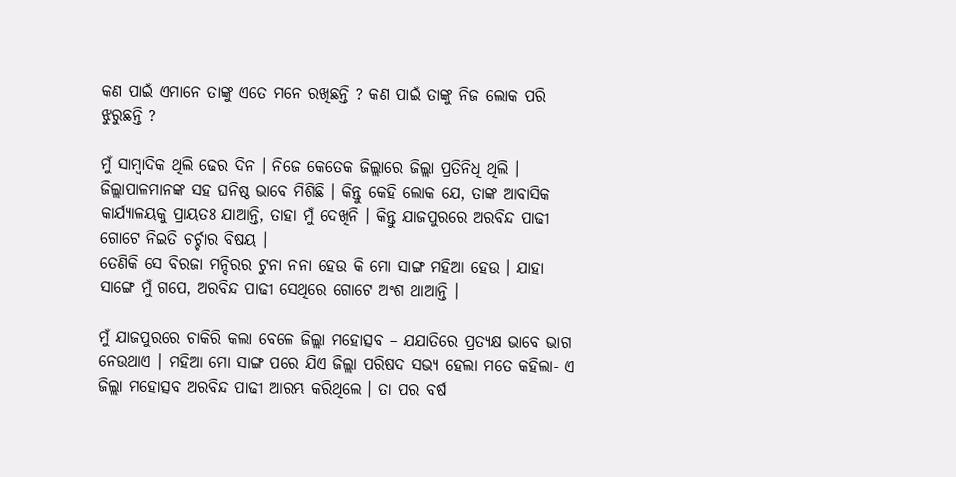କଣ ପାଇଁ ଏମାନେ ତାଙ୍କୁ ଏତେ ମନେ ରଖିଛନ୍ତି ? କଣ ପାଇଁ ତାଙ୍କୁ ନିଜ ଲୋକ ପରି ଝୁରୁଛନ୍ତି ?

ମୁଁ ସାମ୍ବାଦିକ ଥିଲି ଢେର ଦିନ । ନିଜେ କେତେକ ଜିଲ୍ଲାରେ ଜିଲ୍ଲା ପ୍ରତିନିଧି ଥିଲି । ଜିଲ୍ଲାପାଳମାନଙ୍କ ସହ ଘନିଷ୍ଠ ଭାବେ ମିଶିଛି । କିନ୍ତୁ କେହି ଲୋକ ଯେ, ତାଙ୍କ ଆବାସିକ କାର୍ଯ୍ୟାଳୟକୁ ପ୍ରାୟତଃ ଯାଆନ୍ତି, ତାହା ମୁଁ ଦେଖିନି । କିନ୍ତୁ ଯାଜପୁରରେ ଅରବିନ୍ଦ ପାଢୀ ଗୋଟେ ନିଇତି ଚର୍ଚ୍ଚାର ବିଷୟ ।
ତେଣିକି ସେ ବିରଜା ମନ୍ଦିରର ଟୁନା ନନା ହେଉ କି ମୋ ସାଙ୍ଗ ମହିଆ ହେଉ । ଯାହା ସାଙ୍ଗେ ମୁଁ ଗପେ, ଅରବିନ୍ଦ ପାଢୀ ସେଥିରେ ଗୋଟେ ଅଂଶ ଥାଆନ୍ତି ।

ମୁଁ ଯାଜପୁରରେ ଚାକିରି କଲା ବେଳେ ଜିଲ୍ଲା ମହୋତ୍ସବ – ଯଯାତିରେ ପ୍ରତ୍ୟକ୍ଷ ଭାବେ ଭାଗ ନେଉଥାଏ । ମହିଆ ମୋ ସାଙ୍ଗ ପରେ ଯିଏ ଜିଲ୍ଲା ପରିଷଦ ସଭ୍ୟ ହେଲା ମତେ କହିଲା- ଏ ଜିଲ୍ଲା ମହୋତ୍ସବ ଅରବିନ୍ଦ ପାଢୀ ଆରମ୍ଭ କରିଥିଲେ । ତା ପର ବର୍ଷ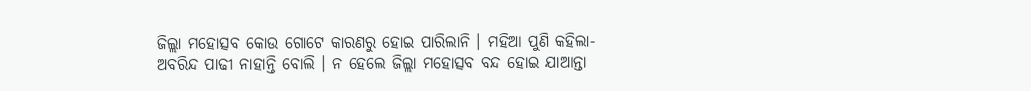ଜିଲ୍ଲା ମହୋତ୍ସବ କୋଉ ଗୋଟେ କାରଣରୁ ହୋଇ ପାରିଲାନି । ମହିଆ ପୁଣି କହିଲା- ଅବରିନ୍ଦ ପାଢୀ ନାହାନ୍ତି ବୋଲି । ନ ହେଲେ ଜିଲ୍ଲା ମହୋତ୍ସବ ବନ୍ଦ ହୋଇ ଯାଆନ୍ତା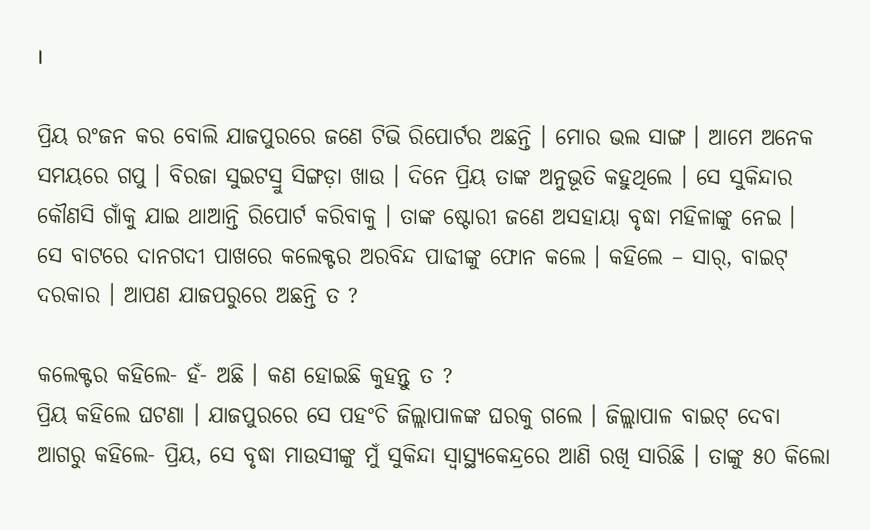।

ପ୍ରିୟ ରଂଜନ କର ବୋଲି ଯାଜପୁରରେ ଜଣେ ଟିଭି ରିପୋର୍ଟର ଅଛନ୍ତି । ମୋର ଭଲ ସାଙ୍ଗ । ଆମେ ଅନେକ ସମୟରେ ଗପୁ । ବିରଜା ସୁଇଟସ୍ରୁ ସିଙ୍ଗଡ଼ା ଖାଉ । ଦିନେ ପ୍ରିୟ ତାଙ୍କ ଅନୁଭୂତି କହୁଥିଲେ । ସେ ସୁକିନ୍ଦାର କୌଣସି ଗାଁକୁ ଯାଇ ଥାଆନ୍ତି ରିପୋର୍ଟ କରିବାକୁ । ତାଙ୍କ ଷ୍ଟୋରୀ ଜଣେ ଅସହାୟା ବୃଦ୍ଧା ମହିଳାଙ୍କୁ ନେଇ ।
ସେ ବାଟରେ ଦାନଗଦୀ ପାଖରେ କଲେକ୍ଟର ଅରବିନ୍ଦ ପାଢୀଙ୍କୁ ଫୋନ କଲେ । କହିଲେ – ସାର୍, ବାଇଟ୍ ଦରକାର । ଆପଣ ଯାଜପରୁରେ ଅଛନ୍ତି ତ ?

କଲେକ୍ଟର କହିଲେ- ହଁ- ଅଛି । କଣ ହୋଇଛି କୁହନ୍ତୁ ତ ?
ପ୍ରିୟ କହିଲେ ଘଟଣା । ଯାଜପୁରରେ ସେ ପହଂଚି ଜିଲ୍ଲାପାଳଙ୍କ ଘରକୁ ଗଲେ । ଜିଲ୍ଲାପାଳ ବାଇଟ୍ ଦେବା ଆଗରୁ କହିଲେ- ପ୍ରିୟ, ସେ ବୃଦ୍ଧା ମାଉସୀଙ୍କୁ ମୁଁ ସୁକିନ୍ଦା ସ୍ୱାସ୍ଥ୍ୟକେନ୍ଦ୍ରରେ ଆଣି ରଖି ସାରିଛି । ତାଙ୍କୁ ୫୦ କିଲୋ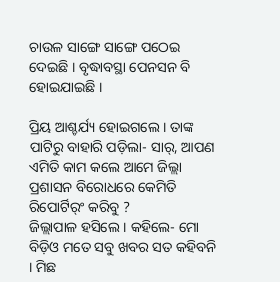ଚାଉଳ ସାଙ୍ଗେ ସାଙ୍ଗେ ପଠେଇ ଦେଇଛି । ବୃଦ୍ଧାବସ୍ଥା ପେନସନ ବି ହୋଇଯାଇଛି ।

ପ୍ରିୟ ଆଶ୍ଚର୍ଯ୍ୟ ହୋଇଗଲେ । ତାଙ୍କ ପାଟିରୁ ବାହାରି ପଡ଼ିଲା- ସାର୍, ଆପଣ ଏମିତି କାମ କଲେ ଆମେ ଜିଲ୍ଲା ପ୍ରଶାସନ ବିରୋଧରେ କେମିତି ରିପୋର୍ଟିର୍ଂ କରିବୁ ?
ଜିଲ୍ଲାପାଳ ହସିଲେ । କହିଲେ- ମୋ ବିଡ଼ିଓ ମତେ ସବୁ ଖବର ସତ କହିବନି । ମିଛ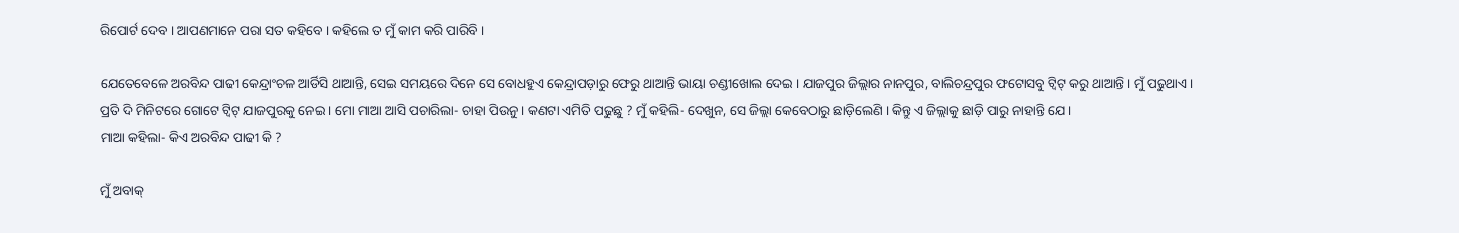ରିପୋର୍ଟ ଦେବ । ଆପଣମାନେ ପରା ସତ କହିବେ । କହିଲେ ତ ମୁଁ କାମ କରି ପାରିବି ।

ଯେତେବେଳେ ଅରବିନ୍ଦ ପାଢୀ କେନ୍ଦ୍ରାଂଚଳ ଆର୍ଡିସି ଥାଆନ୍ତି, ସେଇ ସମୟରେ ଦିନେ ସେ ବୋଧହୁଏ କେନ୍ଦ୍ରାପଡ଼ାରୁ ଫେରୁ ଥାଆନ୍ତି ଭାୟା ଚଣ୍ଡୀଖୋଲ ଦେଇ । ଯାଜପୁର ଜିଲ୍ଲାର ନାନପୁର, ବାଲିଚନ୍ଦ୍ରପୁର ଫଟୋସବୁ ଟ୍ୱିଟ୍ କରୁ ଥାଆନ୍ତି । ମୁଁ ପଢୁଥାଏ । ପ୍ରତି ଦି ମିନିଟରେ ଗୋଟେ ଟ୍ୱିଟ୍ ଯାଜପୁରକୁ ନେଇ । ମୋ ମାଆ ଆସି ପଚାରିଲା- ଚାହା ପିଉନୁ । କଣଟା ଏମିତି ପଢୁଛୁ ? ମୁଁ କହିଲି- ଦେଖୁନ, ସେ ଜିଲ୍ଲା କେବେଠାରୁ ଛାଡ଼ିଲେଣି । କିନ୍ତୁ ଏ ଜିଲ୍ଲାକୁ ଛାଡ଼ି ପାରୁ ନାହାନ୍ତି ଯେ ।
ମାଆ କହିଲା- କିଏ ଅରବିନ୍ଦ ପାଢୀ କି ?

ମୁଁ ଅବାକ୍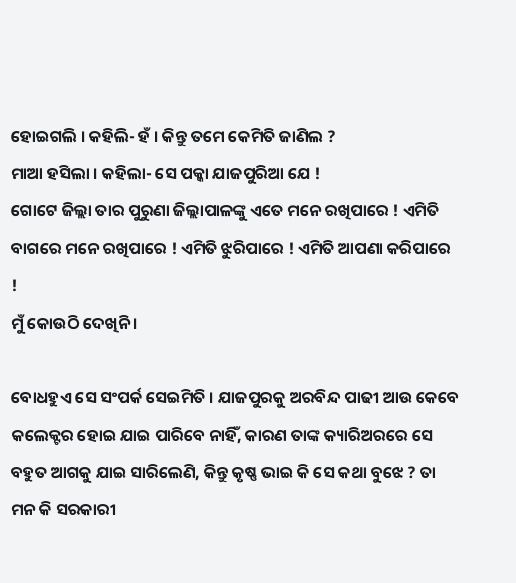ହୋଇଗଲି । କହିଲି- ହଁ । କିନ୍ତୁ ତମେ କେମିତି ଜାଣିଲ ?
ମାଆ ହସିଲା । କହିଲା- ସେ ପକ୍କା ଯାଜପୁରିଆ ଯେ !
ଗୋଟେ ଜିଲ୍ଲା ତାର ପୁରୁଣା ଜିଲ୍ଲାପାଳଙ୍କୁ ଏତେ ମନେ ରଖିପାରେ ! ଏମିତି ବାଗରେ ମନେ ରଖିପାରେ ! ଏମିତି ଝୁରିପାରେ ! ଏମିତି ଆପଣା କରିପାରେ !
ମୁଁ କୋଉଠି ଦେଖିନି ।

ବୋଧହୁଏ ସେ ସଂପର୍କ ସେଇମିତି । ଯାଜପୁରକୁ ଅରବିନ୍ଦ ପାଢୀ ଆଉ କେବେ କଲେକ୍ଟର ହୋଇ ଯାଇ ପାରିବେ ନାହିଁ, କାରଣ ତାଙ୍କ କ୍ୟାରିଅରରେ ସେ ବହୁତ ଆଗକୁ ଯାଇ ସାରିଲେଣି, କିନ୍ତୁ କୃଷ୍ଣ ଭାଇ କି ସେ କଥା ବୁଝେ ? ତା ମନ କି ସରକାରୀ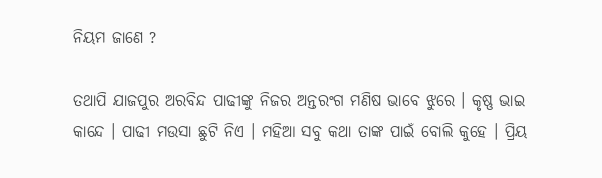ନିୟମ ଜାଣେ ?

ତଥାପି ଯାଜପୁର ଅରବିନ୍ଦ ପାଢୀଙ୍କୁ ନିଜର ଅନ୍ତରଂଗ ମଣିଷ ଭାବେ ଝୁରେ । କୃଷ୍ଣ ଭାଇ କାନ୍ଦେ । ପାଢୀ ମଉସା ଛୁଟି ନିଏ । ମହିଆ ସବୁ କଥା ତାଙ୍କ ପାଇଁ ବୋଲି କୁହେ । ପ୍ରିୟ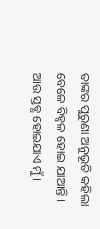ତାଙ୍କର ପୁରୁଣା ଅନୁଭୂତି କହିଲା ବେଳେ ବିହ୍ୱଳ ହୋଇ ଯାଆନ୍ତି ।
ଆଉ ସ୍ତବ୍ଧ ହୋଇଯାଏ ମୁଁ ।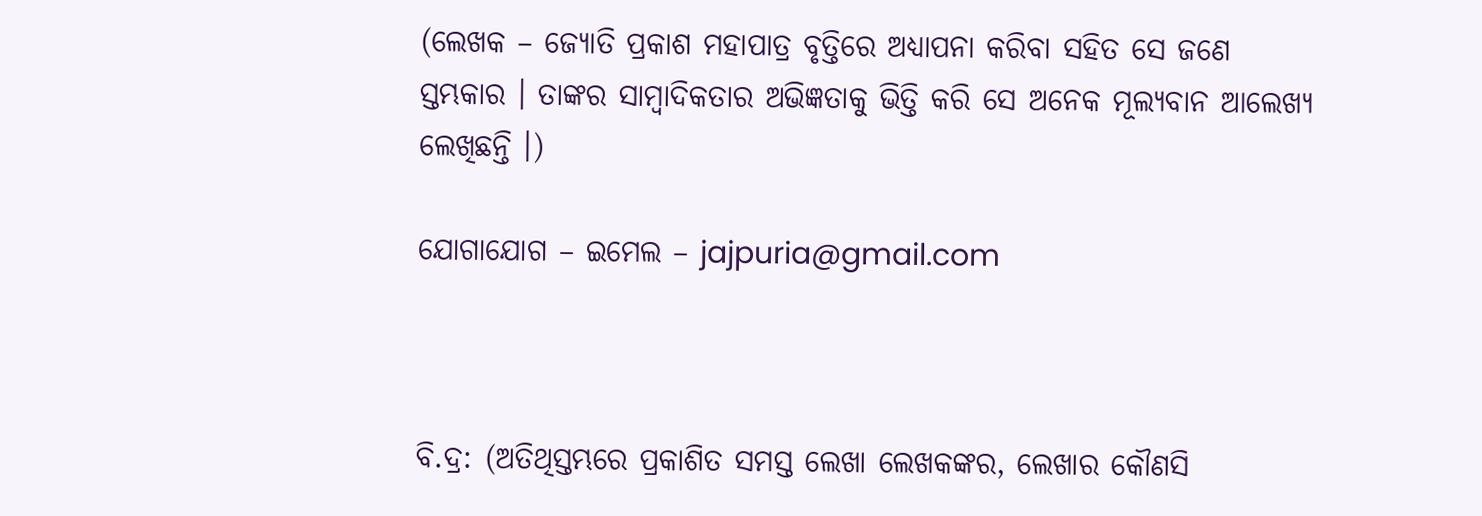(ଲେଖକ – ଜ୍ୟୋତି ପ୍ରକାଶ ମହାପାତ୍ର ବୃତ୍ତିରେ ଅଧ୍ୟାପନା କରିବା ସହିତ ସେ ଜଣେ  ସ୍ତମ୍ଭକାର । ତାଙ୍କର ସାମ୍ବାଦିକତାର ଅଭିଜ୍ଞତାକୁ ଭିତ୍ତି କରି ସେ ଅନେକ ମୂଲ୍ୟବାନ ଆଲେଖ୍ୟ ଲେଖିଛନ୍ତି ।)

ଯୋଗାଯୋଗ – ଇମେଲ – jajpuria@gmail.com



ବି.ଦ୍ର: (ଅତିଥିସ୍ତମ୍ଭରେ ପ୍ରକାଶିତ ସମସ୍ତ ଲେଖା ଲେଖକଙ୍କର, ଲେଖାର କୌଣସି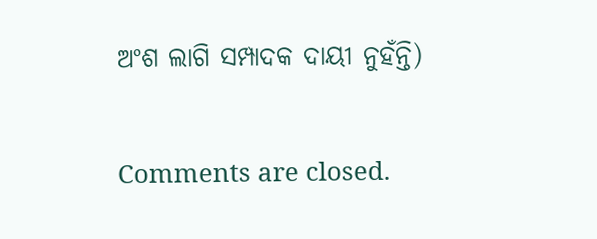ଅଂଶ ଲାଗି ସମ୍ପାଦକ ଦାୟୀ ନୁହଁନ୍ତି)

Comments are closed.